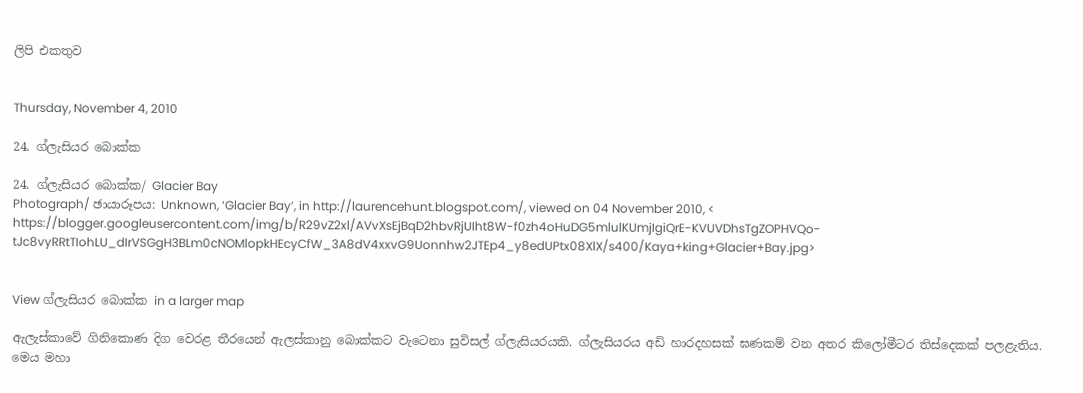ලිපි එකතුව


Thursday, November 4, 2010

24. ග්ලැසියර බොක්ක

24. ග්ලැසියර බොක්ක/ Glacier Bay
Photograph/ ඡායාරූපය: Unknown, ‘Glacier Bay’, in http://laurencehunt.blogspot.com/, viewed on 04 November 2010, < https://blogger.googleusercontent.com/img/b/R29vZ2xl/AVvXsEjBqD2hbvRjUIht8W-f0zh4oHuDG5mlulKUmjIgiQrE-KVUVDhsTgZOPHVQo-tJc8vyRRtTIohLU_dIrVSGgH3BLm0cNOMlopkHEcyCfW_3A8dV4xxvG9Uonnhw2JTEp4_y8edUPtx08XlX/s400/Kaya+king+Glacier+Bay.jpg>


View ග්ලැසියර බොක්ක in a larger map

ඇලැස්කාවේ ගිනිකොණ දිග වෙරළ තීරයෙන් ඇලස්කානු බොක්කට වැටෙනා සුවිසල් ග්ලැසියරයකි. ග්ලැසියරය අඩි හාරදහසක් ඝණකම් වන අතර කිලෝමීටර තිස්දෙකක් පලළැතිය. මෙය මහා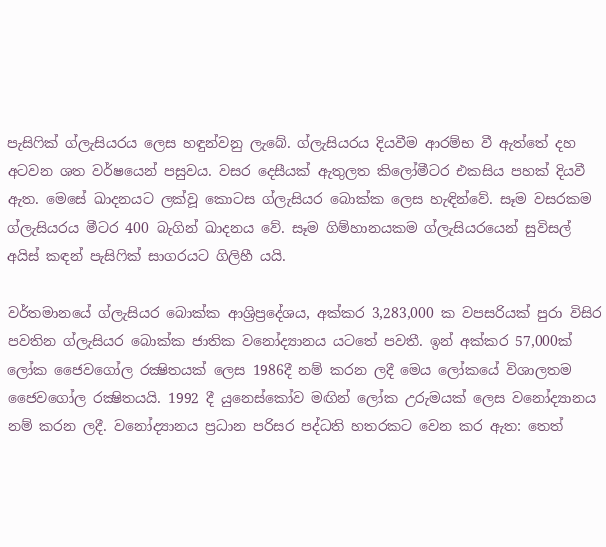පැසිෆික් ග්ලැසියරය ලෙස හඳුන්වනු ලැබේ. ග්ලැසියරය දියවීම ආරම්භ වී ඇත්තේ දහ අටවන ශත වර්ෂයෙන් පසුවය. වසර දෙසීයක් ඇතුලත කිලෝමීටර එකසිය පහක් දියවී ඇත. මෙසේ ඛාදනයට ලක්වූ කොටස ග්ලැසියර බොක්ක ලෙස හැඳින්වේ. සෑම වසරකම ග්ලැසියරය මීටර 400 බැගින් ඛාදනය වේ. සෑම ගිම්හානයකම ග්ලැසියරයෙන් සුවිසල් අයිස් කඳන් පැසිෆික් සාගරයට ගිලිහී යයි.

වර්තමානයේ ග්ලැසියර බොක්ක ආශ්‍රිප්‍රදේශය, අක්කර 3,283,000 ක වපසරියක් පුරා විසිර පවතින ග්ලැසියර බොක්ක ජාතික වනෝද්‍යානය යටතේ පවතී. ඉන් අක්කර 57,000ක් ලෝක ජෛවගෝල රක්‍ෂිතයක් ලෙස 1986දී නම් කරන ලදී මෙය ලෝකයේ විශාලතම ජෛවගෝල රක්‍ෂිතයයි. 1992 දී යුනෙස්කෝව මඟින් ලෝක උරුමයක් ලෙස වනෝද්‍යානය නම් කරන ලදී. වනෝද්‍යානය ප්‍රධාන පරිසර පද්ධති හතරකට වෙන කර ඇත: තෙත්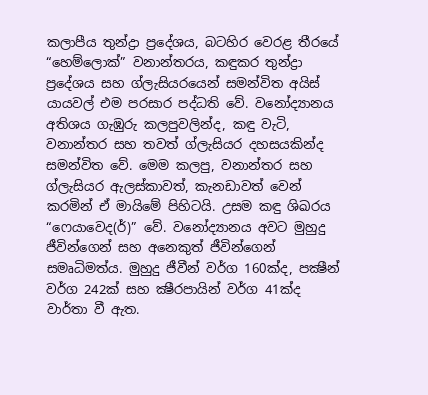කලාපීය තුන්ද්‍රා ප්‍රදේශය, බටහිර වෙරළ තීරයේ “හෙම්ලොක්” වනාන්තරය, කඳුකර තුන්ද්‍රා ප්‍රදේශය සහ ග්ලැසියරයෙන් සමන්විත අයිස් යායවල් එම පරසාර පද්ධති වේ. වනෝද්‍යානය අතිශය ගැඹුරු කලපුවලින්ද, කඳු වැටි, වනාන්තර සහ තවත් ග්ලැසියර දහසයකින්ද සමන්විත වේ. මෙම කලපු, වනාන්තර සහ ග්ලැසියර ඇලස්කාවත්, කැනඩාවත් වෙන් කරමින් ඒ මායිමේ පිහිටයි. උසම කඳු ශිඛරය “ෆෙයාවෙද(ර්)” වේ. වනෝද්‍යානය අවට මුහුදු ජීවින්ගෙන් සහ අනෙකුත් ජීවින්ගෙන් සමෘධිමත්ය. මුහුදු ජීවීන් වර්ග 160ක්ද, පක්‍ෂීන් වර්ග 242ක් සහ ක්‍ෂීරපායින් වර්ග 41ක්ද වාර්තා වී ඇත.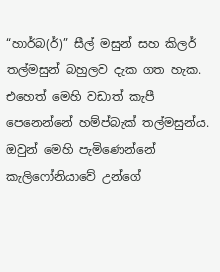“හාර්බ(ර්)” සීල් මසුන් සහ කිලර් තල්මසුන් බහුලව දැක ගත හැක. එහෙත් මෙහි වඩාත් කැපී පෙනෙන්නේ හම්ප්බැක් තල්මසුන්ය. ඔවුන් මෙහි පැමිණෙන්නේ කැලිෆෝනියාවේ උන්ගේ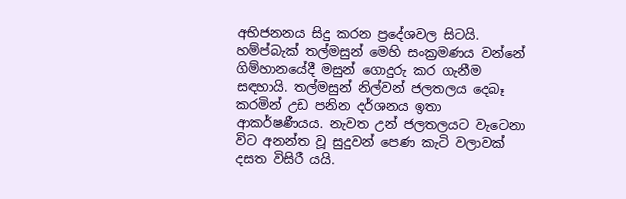අභිජනනය සිදු කරන ප්‍රදේශවල සිටයි. හම්ප්බැක් තල්මසුන් මෙහි සංක්‍රමණය වන්නේ ගිම්හානයේදී මසුන් ගොදුරු කර ගැනීම සඳහායි. තල්මසුන් නිල්වන් ජලතලය දෙබෑ කරමින් උඩ පනින දර්ශනය ඉතා ආකර්ෂණීයය. නැවත උන් ජලතලයට වැටෙනා විට අනන්ත වූ සුදුවන් පෙණ කැටි වලාවක් දසත විසිරී යයි.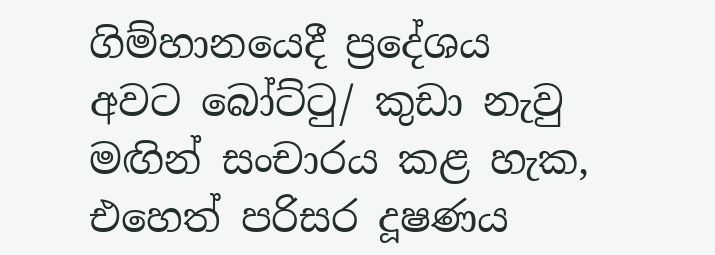ගිම්හානයෙදී ප්‍රදේශය අවට බෝට්ටු/ කුඩා නැවු මඟින් සංචාරය කළ හැක, එහෙත් පරිසර දූෂණය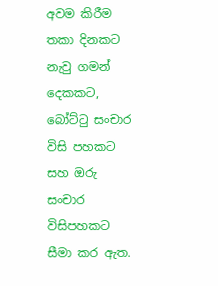අවම කිරීම තකා දිනකට නැවු ගමන් දෙකකට, බෝට්ටු සංචාර විසි පහකට සහ ඔරු සංචාර විසිපහකට  සීමා කර ඇත.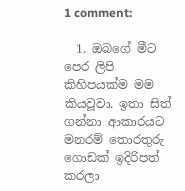1 comment:

  1. ඔබගේ මීට පෙර ලිපි කිහිපයක්ම මම කියවූවා. ඉතා සිත් ගන්නා ආකාරයට මනරම් තොරතුරු ගොඩක් ඉදිරිපත් කරලා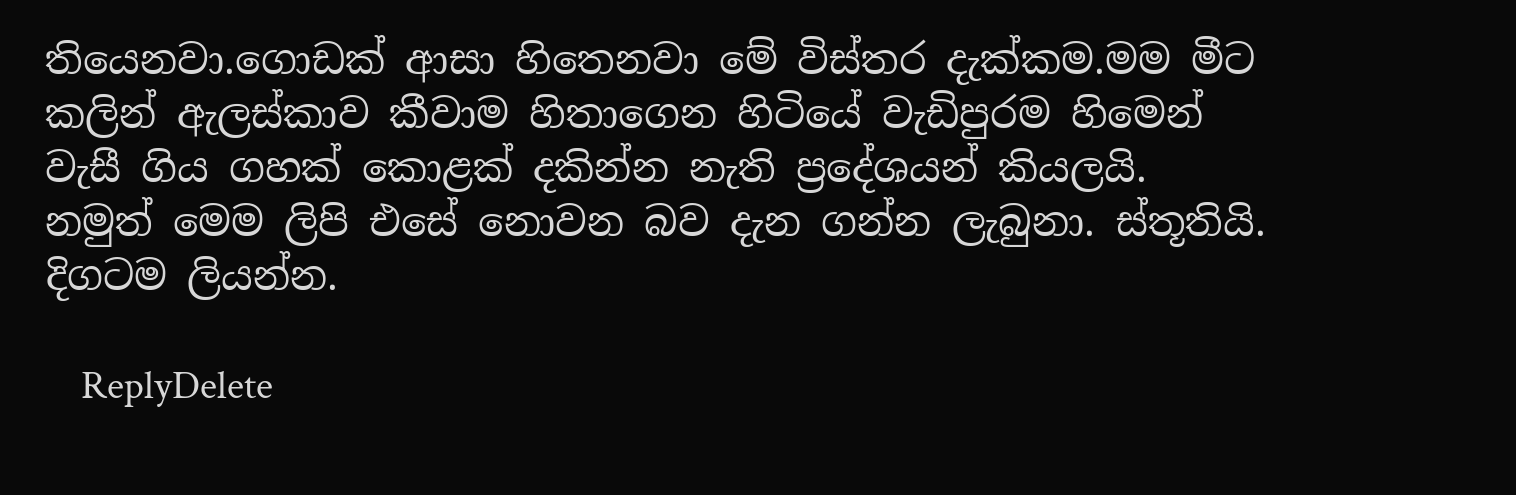තියෙනවා.ගොඩක් ආසා හිතෙනවා මේ විස්තර දැක්කම.මම මීට කලින් ඇලස්කාව කීවාම හිතාගෙන හිටියේ වැඩිපුරම හිමෙන් වැසී ගිය ගහක් කොළක් දකින්න නැති ප්‍රදේශයන් කියලයි. නමුත් මෙම ලිපි එසේ නොවන බව දැන ගන්න ලැබුනා. ස්තූතියි. දිගටම ලියන්න.

    ReplyDelete